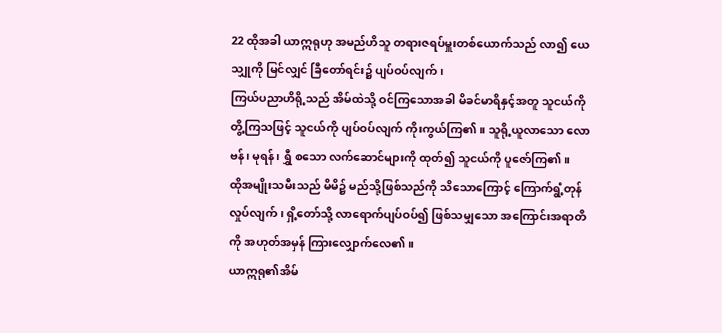22 ထိုအခါ ယာဣရုဟု အမည်ဟိသူ တရားဇရပ်မှူးတစ်ယောက်သည် လာ၍ ယေသျှုကို မြင်လျှင် ခြီတော်ရင်း၌ ပျပ်ဝပ်လျက်၊
ကြယ်ပညာဟိရို့သည် အိမ်ထဲသို့ ဝင်ကြသောအခါ မိခင်မာရိနှင့်အတူ သူငယ်ကို တွိ့ကြသဖြင့် သူငယ်ကို ပျပ်ဝပ်လျက် ကိုးကွယ်ကြ၏။ သူရို့ယူလာသော လောဗန်၊ မုရန်၊ ရွှီ စသော လက်ဆောင်များကို ထုတ်၍ သူငယ်ကို ပူဇော်ကြ၏။
ထိုအမျိုးသမီးသည် မိမိ၌ မည်သို့ဖြစ်သည်ကို သိသောကြောင့် ကြောက်ရွံ့တုန်လှုပ်လျက်၊ ရှိ့တော်သို့ လာရောက်ပျပ်ဝပ်၍ ဖြစ်သမျှသော အကြောင်းအရာတိကို အဟုတ်အမှန် ကြားလျှောက်လေ၏။
ယာဣရု၏အိမ်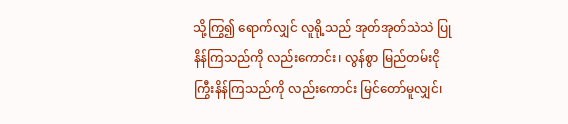သို့ကြွ၍ ရောက်လျှင် လူရို့သည် အုတ်အုတ်သဲသဲ ပြုနိန်ကြသည်ကို လည်းကောင်း၊ လွန်စွာ မြည်တမ်းငိုကြွီးနိန်ကြသည်ကို လည်းကောင်း မြင်တော်မူလျှင်၊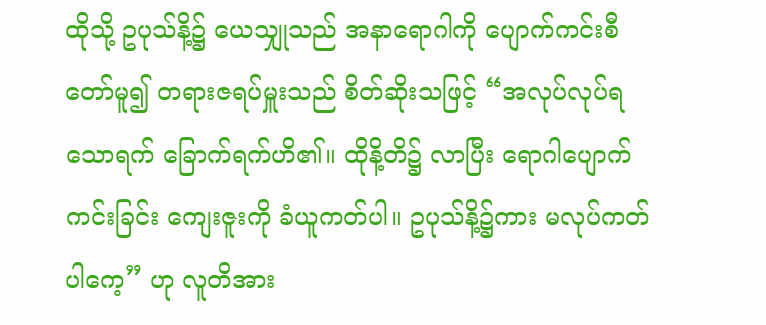ထိုသို့ ဥပုသ်နိ့၌ ယေသျှုသည် အနာရောဂါကို ပျောက်ကင်းစီတော်မူ၍ တရားဇရပ်မှူးသည် စိတ်ဆိုးသဖြင့် “အလုပ်လုပ်ရသောရက် ခြောက်ရက်ဟိ၏။ ထိုနိ့တိ၌ လာပြီး ရောဂါပျောက်ကင်းခြင်း ကျေးဇူးကို ခံယူကတ်ပါ။ ဥပုသ်နိ့၌ကား မလုပ်ကတ်ပါကေ့” ဟု လူတိအား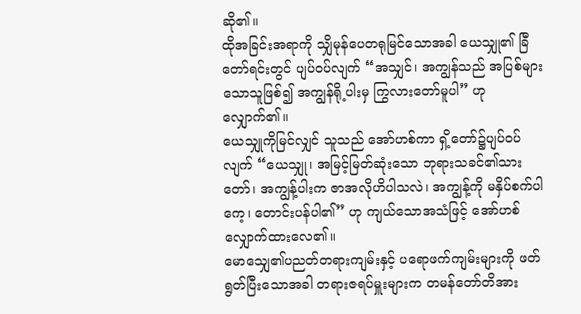ဆို၏။
ထိုအခြင်းအရာကို သျှိမုန်ပေတရုမြင်သောအခါ ယေသျှု၏ ခြီတော်ရင်းတွင် ပျပ်ဝပ်လျက် “အသျှင်၊ အကျွန်သည် အပြစ်များသောသူဖြစ်၍ အကျွန်ရို့ပါးမှ ကြွလားတော်မူပါ” ဟုလျှောက်၏။
ယေသျှုကိုမြင်လျှင် သူသည် အော်ဟစ်ကာ ရှိ့တော်၌ပျပ်ဝပ်လျက် “ယေသျှု၊ အမြင့်မြတ်ဆုံးသော ဘုရားသခင်၏သားတော်၊ အကျွန့်ပါးက ဇာအလိုဟိပါသလဲ၊ အကျွန့်ကို မနှိပ်စက်ပါကေ့၊ တောင်းပန်ပါ၏” ဟု ကျယ်သောအသံဖြင့် အော်ဟစ် လျှောက်ထားလေ၏။
မောသျှေ၏ပညတ်တရားကျမ်းနှင့် ပရောဖက်ကျမ်းများကို ဖတ်ရွတ်ပြီးသောအခါ တရားဇရပ်မှူးများက တမန်တော်တိအား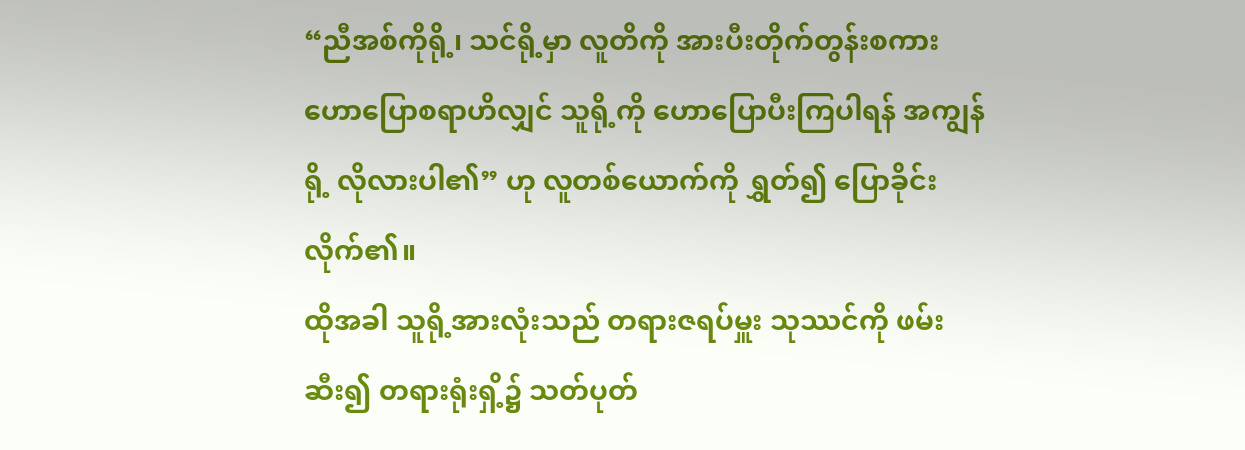“ညီအစ်ကိုရို့၊ သင်ရို့မှာ လူတိကို အားပီးတိုက်တွန်းစကား ဟောပြောစရာဟိလျှင် သူရို့ကို ဟောပြောပီးကြပါရန် အကျွန်ရို့ လိုလားပါ၏” ဟု လူတစ်ယောက်ကို ရွှတ်၍ ပြောခိုင်းလိုက်၏။
ထိုအခါ သူရို့အားလုံးသည် တရားဇရပ်မှူး သုဿင်ကို ဖမ်းဆီး၍ တရားရုံးရှိ့၌ သတ်ပုတ်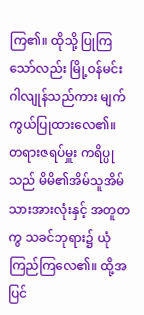ကြ၏။ ထိုသို့ ပြုကြသော်လည်း မြို့ဝန်မင်း ဂါလျုန်သည်ကား မျက်ကွယ်ပြုထားလေ၏။
တရားဇရပ်မှူး ကရိပ္ပုသည် မိမိ၏အိမ်သူအိမ်သားအားလုံးနှင့် အတူတကွ သခင်ဘုရား၌ ယုံကြည်ကြလေ၏။ ထို့အပြင်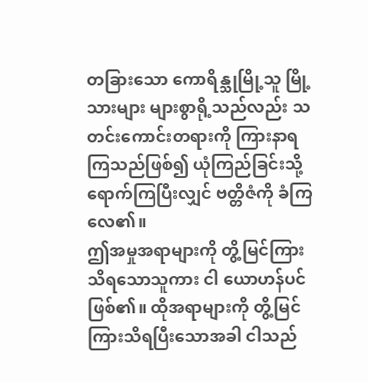တခြားသော ကောရိန္သုမြို့သူ မြို့သားများ များစွာရို့သည်လည်း သတင်းကောင်းတရားကို ကြားနာရကြသည်ဖြစ်၍ ယုံကြည်ခြင်းသို့ ရောက်ကြပြီးလျှင် ဗတ္တိဇံကို ခံကြလေ၏။
ဤအမှုအရာများကို တွိ့မြင်ကြားသိရသောသူကား ငါ ယောဟန်ပင် ဖြစ်၏။ ထိုအရာများကို တွိ့မြင်ကြားသိရပြီးသောအခါ ငါသည်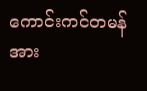ကောင်းကင်တမန်အား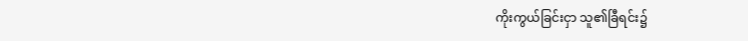ကိုးကွယ်ခြင်းငှာ သူ၏ခြီရင်း၌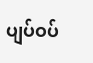ပျပ်ဝပ်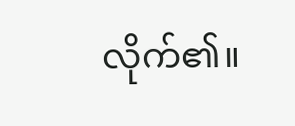လိုက်၏။